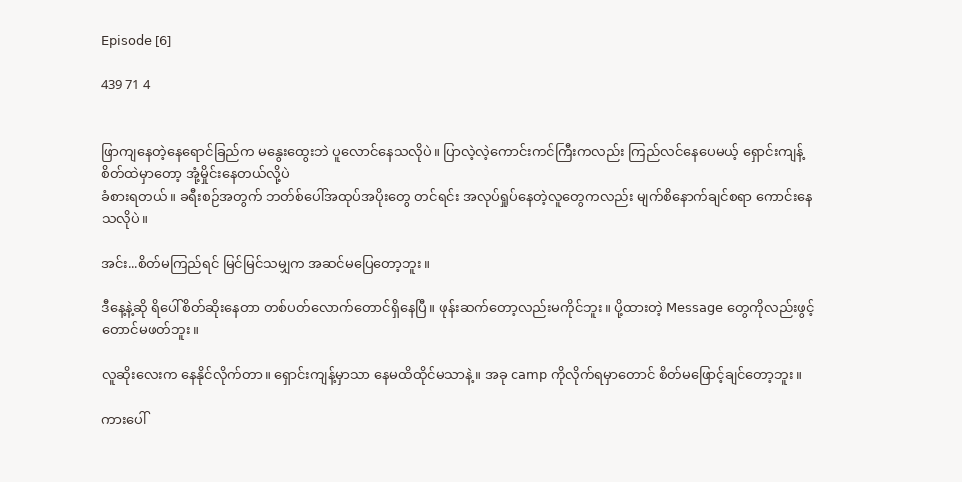𝖤𝗉𝗂𝗌𝗈𝖽𝖾 [𝟨]

439 71 4


ဖြာကျနေတဲ့နေရောင်ခြည်က မနွေးထွေးဘဲ ပူလောင်နေသလိုပဲ။ ပြာလဲ့လဲ့ကောင်းကင်ကြီးကလည်း ကြည်လင်နေပေမယ့် ရှောင်းကျန့်စိတ်ထဲမှာတော့ အုံ့မှိုင်းနေတယ်လို့ပဲ
ခံစားရတယ်။ ခရီးစဉ်အတွက် ဘတ်စ်ပေါ်အထုပ်အပိုးတွေ တင်ရင်း အလုပ်ရှုပ်နေတဲ့လူတွေကလည်း မျက်စိနောက်ချင်စရာ ကောင်းနေသလိုပဲ။

အင်း...စိတ်မကြည်ရင် မြင်မြင်သမျှက အဆင်မပြေတော့ဘူး။

ဒီနေ့နဲ့ဆို ရိပေါ်စိတ်ဆိုးနေတာ တစ်ပတ်လောက်တောင်ရှိနေပြီ။ ဖုန်းဆက်တော့လည်းမကိုင်ဘူး။ ပို့ထားတဲ့ 𝖬𝖾𝗌𝗌𝖺𝗀𝖾 တွေကိုလည်းဖွင့်တောင်မဖတ်ဘူး။

လူဆိုးလေးက နေနိုင်လိုက်တာ။ ရှောင်းကျန့်မှာသာ နေမထိထိုင်မသာနဲ့။ အခု 𝖼𝖺𝗆𝗉 ကိုလိုက်ရမှာတောင် စိတ်မဖြောင့်ချင်တော့ဘူး။

ကားပေါ်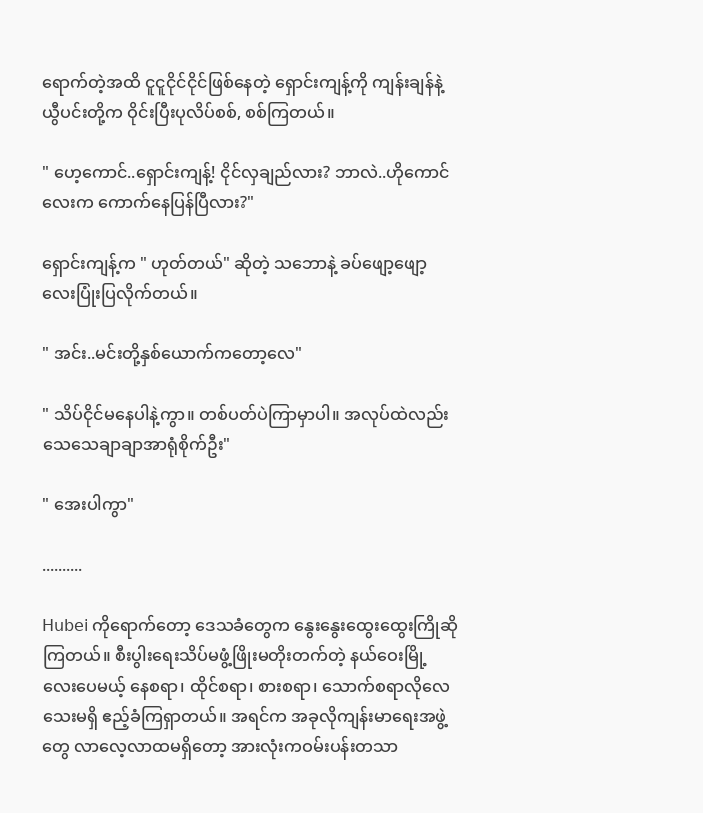ရောက်တဲ့အထိ ငူငူငိုင်ငိုင်ဖြစ်နေတဲ့ ရှောင်းကျန့်ကို ကျန်းချန်နဲ့ ယွီပင်းတို့က ဝိုင်းပြီးပုလိပ်စစ်, စစ်ကြတယ်။

" ဟေ့ကောင်..ရှောင်းကျန့်! ငိုင်လှချည်လား? ဘာလဲ..ဟိုကောင်လေးက ကောက်နေပြန်ပြီလား?"

ရှောင်းကျန့်က " ဟုတ်တယ်" ဆိုတဲ့ သဘောနဲ့ ခပ်ဖျော့ဖျော့လေးပြုံးပြလိုက်တယ်။

" အင်း..မင်းတို့နှစ်ယောက်ကတော့လေ"

" သိပ်ငိုင်မနေပါနဲ့ကွာ။ တစ်ပတ်ပဲကြာမှာပါ။ အလုပ်ထဲလည်း သေသေချာချာအာရုံစိုက်ဦး"

" အေးပါကွာ"

..........

𝖧𝗎𝖻𝖾𝗂 ကိုရောက်တော့ ဒေသခံတွေက နွေးနွေးထွေးထွေးကြိုဆိုကြတယ်။ စီးပွါးရေးသိပ်မဖွံ့ဖြိုးမတိုးတက်တဲ့ နယ်ဝေးမြို့လေးပေမယ့် နေစရာ၊ ထိုင်စရာ၊ စားစရာ၊ သောက်စရာလိုလေသေးမရှိ ဧည့်ခံကြရှာတယ်။ အရင်က အခုလိုကျန်းမာရေးအဖွဲ့တွေ လာလေ့လာထမရှိတော့ အားလုံးကဝမ်းပန်းတသာ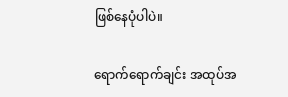ဖြစ်နေပုံပါပဲ။

ရောက်ရောက်ချင်း အထုပ်အ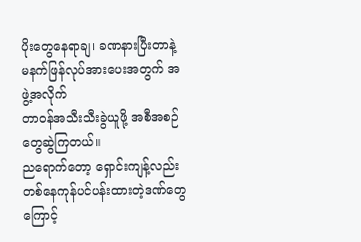ပိုးတွေနေရာချ၊ ခဏနားပြီးတာနဲ့ မနက်ဖြန်လုပ်အားပေးအတွက် အဖွဲ့အလိုက်
တာဝန်အသီးသီးခွဲယူဖို့ အစီအစဉ်တွေဆွဲကြတယ်။
ညရောက်တော့ ရှောင်းကျန့်လည်း တစ်နေကုန်ပင်ပန်းထားတဲ့ဒဏ်တွေကြောင့်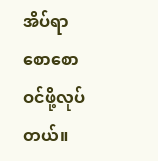အိပ်ရာစောစောဝင်ဖို့လုပ်တယ်။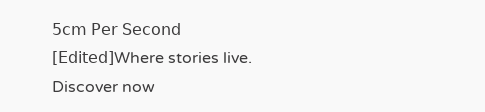𝟧𝖼𝗆 𝖯𝖾𝗋 𝖲𝖾𝖼𝗈𝗇𝖽 [𝖤𝖽𝗂𝗍𝖾𝖽]Where stories live. Discover now